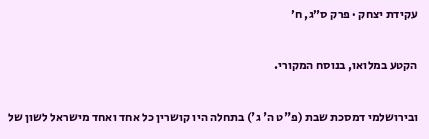עקידת יצחק · פרק ס״ג, ח׳

הקטע במלואו, בנוסח המקורי.

ובירושלמי דמסכת שבת (פ"ט ה' ג') בתחלה היו קושרין כל אחד ואחד מישראל לשון של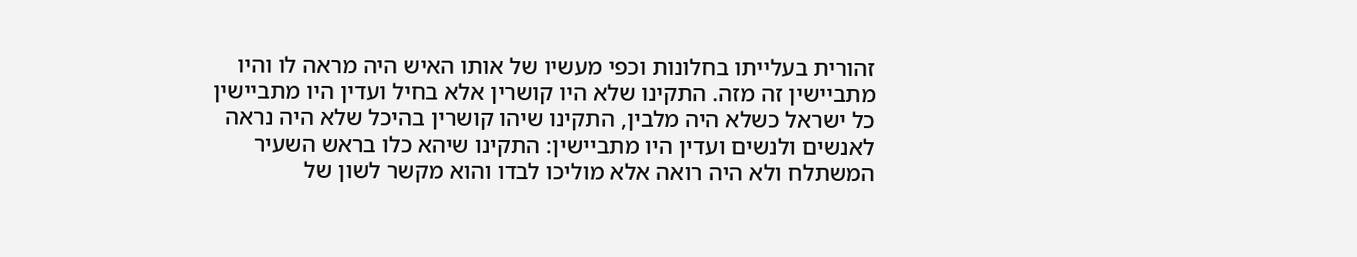זהורית בעלייתו בחלונות וכפי מעשיו של אותו האיש היה מראה לו והיו מתביישין זה מזה. התקינו שלא היו קושרין אלא בחיל ועדין היו מתביישין כל ישראל כשלא היה מלבין, התקינו שיהו קושרין בהיכל שלא היה נראה לאנשים ולנשים ועדין היו מתביישין: התקינו שיהא כלו בראש השעיר המשתלח ולא היה רואה אלא מוליכו לבדו והוא מקשר לשון של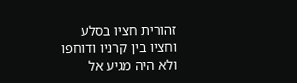זהורית חציו בסלע וחציו בין קרניו ודוחפו ולא היה מגיע אל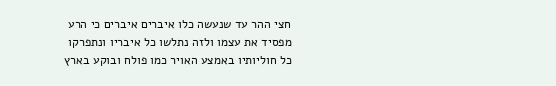חצי ההר עד שנעשה כלו איברים איברים כי הרע מפסיד את עצמו ולזה נתלשו כל איבריו ונתפרקו כל חוליותיו באמצע האויר כמו פולח ובוקע בארץ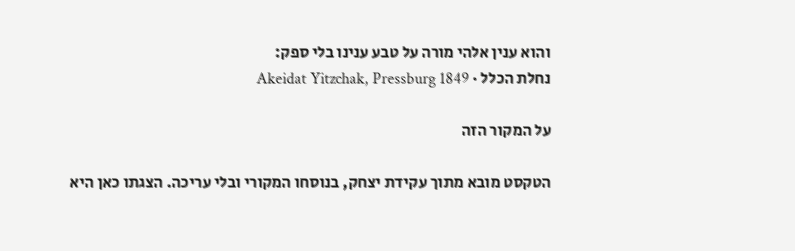והוא ענין אלהי מורה על טבע ענינו בלי ספק:
נחלת הכלל · Akeidat Yitzchak, Pressburg 1849

על המקור הזה

הטקסט מובא מתוך עקידת יצחק, בנוסחו המקורי ובלי עריכה. הצגתו כאן היא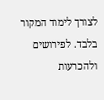לצורך לימוד המקור בלבד. לפירושים ולהכרעות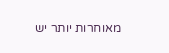מאוחרות יותר יש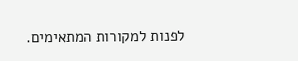לפנות למקורות המתאימים.